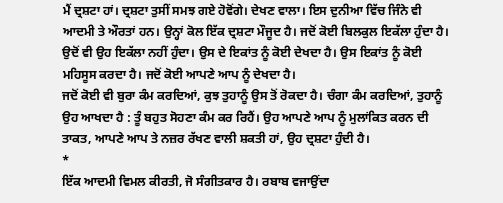ਮੈਂ ਦ੍ਰਸ਼ਟਾ ਹਾਂ। ਦ੍ਰਸ਼ਟਾ ਤੁਸੀਂ ਸਮਝ ਗਏ ਹੋਵੋਂਗੇ। ਦੇਖਣ ਵਾਲਾ। ਇਸ ਦੁਨੀਆ ਵਿੱਚ ਜਿੰਨੇ ਵੀ ਆਦਮੀ ਤੇ ਔਰਤਾਂ ਹਨ। ਉਨ੍ਹਾਂ ਕੋਲ ਇੱਕ ਦ੍ਰਸ਼ਟਾ ਮੌਜੂਦ ਹੈ। ਜਦੋਂ ਕੋਈ ਬਿਲਕੁਲ ਇਕੱਲਾ ਹੁੰਦਾ ਹੈ। ਉਦੋਂ ਵੀ ਉਹ ਇਕੱਲਾ ਨਹੀਂ ਹੁੰਦਾ। ਉਸ ਦੇ ਇਕਾਂਤ ਨੂੰ ਕੋਈ ਦੇਖਦਾ ਹੈ। ਉਸ ਇਕਾਂਤ ਨੂੰ ਕੋਈ ਮਹਿਸੂਸ ਕਰਦਾ ਹੈ। ਜਦੋਂ ਕੋਈ ਆਪਣੇ ਆਪ ਨੂੰ ਦੇਖਦਾ ਹੈ।
ਜਦੋਂ ਕੋਈ ਵੀ ਬੁਰਾ ਕੰਮ ਕਰਦਿਆਂ, ਕੁਝ ਤੁਹਾਨੂੰ ਉਸ ਤੋਂ ਰੋਕਦਾ ਹੈ। ਚੰਗਾ ਕੰਮ ਕਰਦਿਆਂ, ਤੁਹਾਨੂੰ ਉਹ ਆਖਦਾ ਹੈ : ਤੂੰ ਬਹੁਤ ਸੋਹਣਾ ਕੰਮ ਕਰ ਰਿਹੈਂ। ਉਹ ਆਪਣੇ ਆਪ ਨੂੰ ਮੁਲਾਂਕਿਤ ਕਰਨ ਦੀ ਤਾਕਤ, ਆਪਣੇ ਆਪ ਤੇ ਨਜ਼ਰ ਰੱਖਣ ਵਾਲੀ ਸ਼ਕਤੀ ਹਾਂ, ਉਹ ਦ੍ਰਸ਼ਟਾ ਹੁੰਦੀ ਹੈ।
*
ਇੱਕ ਆਦਮੀ ਵਿਮਲ ਕੀਰਤੀ, ਜੋ ਸੰਗੀਤਕਾਰ ਹੈ। ਰਬਾਬ ਵਜਾਉਂਦਾ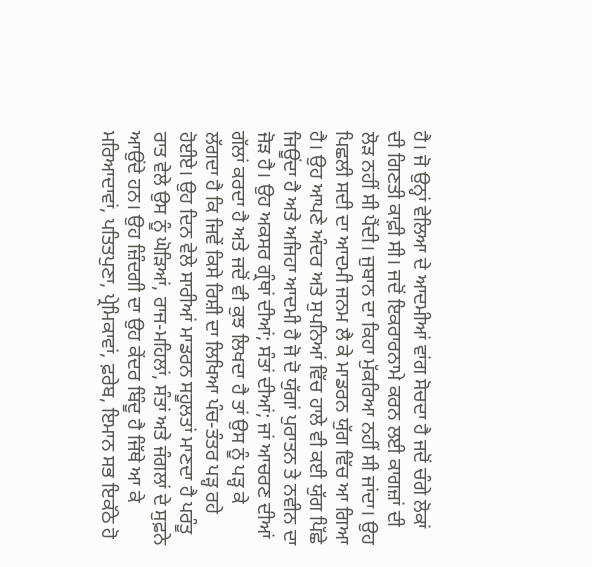ਹੈ। ਜੋ ਉਨ੍ਹਾਂ ਵੇਲਿਆ ਦੇ ਆਦਮੀਆਂ ਵਾਂਗ ਸੋਚਦਾ ਹੈ ਜਦੋਂ ਚੰਗੇ ਲੋਕਾਂ ਦੀ ਗਿਣਤੀ ਕਾਫ਼ੀ ਸੀ। ਜਦੋਂ ਇਕਰਾਰਨਾਮੇ ਕਰਨ ਲਈ ਕਾਗਜ਼ਾਂ ਦੀ ਲੋੜ ਨਹੀਂ ਸੀ ਪੈਂਦੀ। ਜੁਬਾਨ ਦਾ ਕਿਹਾ ਮੁੱਕਰਿਆ ਨਹੀਂ ਸੀ ਜਾਂਦਾ। ਉਹ ਪਿਛਲੀ ਸਦੀ ਦਾ ਆਦਮੀ ਜਨਮ ਲੈ ਕੇ ਮਾਡਰਨ ਯੁੱਗ ਵਿੱਚ ਆ ਗਿਆ ਹੈ। ਉਹ ਆਪਣੇ ਅੰਦਰ ਅਤੇ ਸੁਪਨਿਆਂ ਵਿੱਚ ਹਾਲੇ ਵੀ ਕਈ ਯੁੱਗ ਪਿੱਛੇ ਜਿਊਂਦਾ ਹੈ ਅਤੇ ਅਜਿਹਾ ਆਦਮੀ ਹੈ ਜੋ ਦੋ ਯੁੱਗਾਂ ਪੁਰਾਤਨ ਤੇ ਨਵੀਨ ਦਾ ਜੋੜ ਹੈ। ਉਹ ਅਕਸਰ ਗ੍ਰੰਥਾਂ ਦੀਆਂ; ਸੰਤਾਂ ਦੀਆਂ; ਜਾਂ ਆਚਰਣ ਦੀਆਂ ਗੱਲਾਂ ਕਰਦਾ ਹੈ ਅਤੇ ਜਦੋਂ ਵੀ ਕੁਝ ਲਿਖਦਾ ਹੈ ਤਾਂ ਉਸ ਨੂੰ ਪੜ੍ਹ ਕੇ ਲੱਗਦਾ ਹੈ ਕਿ ਜਿਵੇਂ ਕਿਸੇ ਰਿਸ਼ੀ ਦਾ ਲਿਖਿਆ ਪੰਚ-ਤੰਤਰ ਪੜ੍ਹ ਰਹੇ ਹੋਈਏ। ਉਹ ਦਿਨ ਵੇਲੇ ਸਾਰੀਆਂ ਮਾਡਰਨ ਸਹੂਲਤਾਂ ਮਾਣਦਾ ਹੈ ਪਰੰਤੂ ਰਾਤ ਵੇਲੇ ਉਸ ਨੂੰ ਘੋੜਿਆਂ, ਰਾਜ-ਮਹਿਲਾਂ, ਸੰਤਾਂ ਅਤੇ ਜੰਗਲਾਂ ਦੇ ਸੁਫ਼ਨੇ ਆਉਂਦੇ ਹਨ। ਉਹ ਜ਼ਿੰਦਗੀ ਦਾ ਉਹ ਕੇਂਦਰ ਬਿੰਦੂ ਹੈ ਜਿੱਥੇ ਆ ਕੇ
ਮਰਿਆਦਾਵਾਂ, ਪਤਿਤਪੁਣਾ, ਪ੍ਰੇਮਿਕਾਵਾਂ, ਫ਼ਰੇਬ, ਇਮਾਨ ਸਭ ਇਕੱਠੇ ਹੋ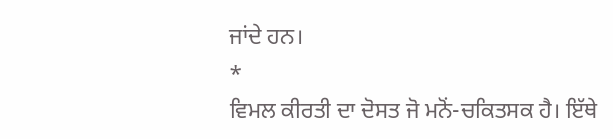ਜਾਂਦੇ ਹਨ।
*
ਵਿਮਲ ਕੀਰਤੀ ਦਾ ਦੋਸਤ ਜੋ ਮਨੋਂ-ਚਕਿਤਸਕ ਹੈ। ਇੱਥੇ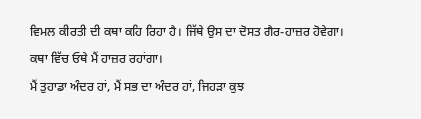ਵਿਮਲ ਕੀਰਤੀ ਦੀ ਕਥਾ ਕਹਿ ਰਿਹਾ ਹੈ। ਜਿੱਥੇ ਉਸ ਦਾ ਦੋਸਤ ਗੈਰ-ਹਾਜ਼ਰ ਹੋਵੇਗਾ। ਕਥਾ ਵਿੱਚ ਓਥੇ ਮੈਂ ਹਾਜ਼ਰ ਰਹਾਂਗਾ।
ਮੈਂ ਤੁਹਾਡਾ ਅੰਦਰ ਹਾਂ, ਮੈਂ ਸਭ ਦਾ ਅੰਦਰ ਹਾਂ, ਜਿਹੜਾ ਕੁਝ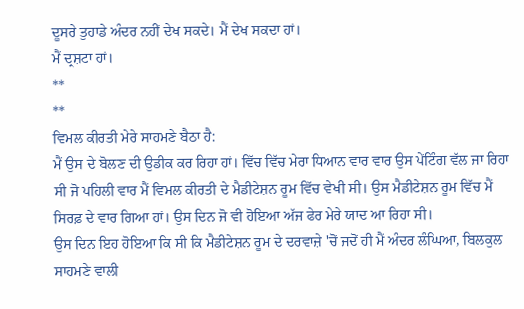ਦੂਸਰੇ ਤੁਹਾਡੇ ਅੰਦਰ ਨਹੀਂ ਦੇਖ ਸਕਦੇ। ਮੈਂ ਦੇਖ ਸਕਦਾ ਹਾਂ।
ਮੈਂ ਦ੍ਰਸ਼ਟਾ ਹਾਂ।
**
**
ਵਿਮਲ ਕੀਰਤੀ ਮੇਰੇ ਸਾਹਮਣੇ ਬੈਠਾ ਹੈ:
ਮੈਂ ਉਸ ਦੇ ਬੋਲਣ ਦੀ ਉਡੀਕ ਕਰ ਰਿਹਾ ਹਾਂ। ਵਿੱਚ ਵਿੱਚ ਮੇਰਾ ਧਿਆਨ ਵਾਰ ਵਾਰ ਉਸ ਪੇਂਟਿੰਗ ਵੱਲ ਜਾ ਰਿਹਾ ਸੀ ਜੋ ਪਹਿਲੀ ਵਾਰ ਮੈਂ ਵਿਮਲ ਕੀਰਤੀ ਦੇ ਮੈਡੀਟੇਸ਼ਨ ਰੂਮ ਵਿੱਚ ਵੇਖੀ ਸੀ। ਉਸ ਮੈਡੀਟੇਸ਼ਨ ਰੂਮ ਵਿੱਚ ਮੈਂ ਸਿਰਫ਼ ਦੇ ਵਾਰ ਗਿਆ ਹਾਂ। ਉਸ ਦਿਨ ਜੋ ਵੀ ਹੋਇਆ ਅੱਜ ਫੇਰ ਮੇਰੇ ਯਾਦ ਆ ਰਿਹਾ ਸੀ।
ਉਸ ਦਿਨ ਇਹ ਹੋਇਆ ਕਿ ਸੀ ਕਿ ਮੈਡੀਟੇਸ਼ਨ ਰੂਮ ਦੇ ਦਰਵਾਜ਼ੇ 'ਚੋਂ ਜਦੋਂ ਹੀ ਮੈਂ ਅੰਦਰ ਲੰਘਿਆ, ਬਿਲਕੁਲ ਸਾਹਮਣੇ ਵਾਲੀ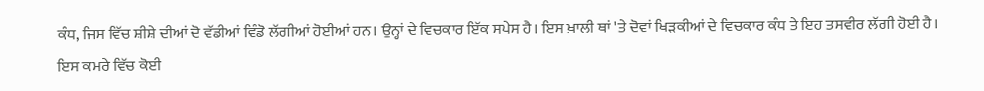ਕੰਧ, ਜਿਸ ਵਿੱਚ ਸ਼ੀਸ਼ੇ ਦੀਆਂ ਦੋ ਵੱਡੀਆਂ ਵਿੰਡੋ ਲੱਗੀਆਂ ਹੋਈਆਂ ਹਨ। ਉਨ੍ਹਾਂ ਦੇ ਵਿਚਕਾਰ ਇੱਕ ਸਪੇਸ ਹੈ। ਇਸ ਖ਼ਾਲੀ ਥਾਂ 'ਤੇ ਦੋਵਾਂ ਖਿੜਕੀਆਂ ਦੇ ਵਿਚਕਾਰ ਕੰਧ ਤੇ ਇਹ ਤਸਵੀਰ ਲੱਗੀ ਹੋਈ ਹੈ।
ਇਸ ਕਮਰੇ ਵਿੱਚ ਕੋਈ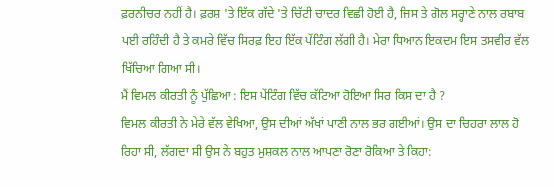ਫ਼ਰਨੀਚਰ ਨਹੀਂ ਹੈ। ਫ਼ਰਸ਼ 'ਤੇ ਇੱਕ ਗੱਦੇ 'ਤੇ ਚਿੱਟੀ ਚਾਦਰ ਵਿਛੀ ਹੋਈ ਹੈ, ਜਿਸ ਤੇ ਗੋਲ ਸਰ੍ਹਾਣੇ ਨਾਲ ਰਬਾਬ ਪਈ ਰਹਿੰਦੀ ਹੈ ਤੇ ਕਮਰੇ ਵਿੱਚ ਸਿਰਫ਼ ਇਹ ਇੱਕ ਪੇਂਟਿੰਗ ਲੱਗੀ ਹੈ। ਮੇਰਾ ਧਿਆਨ ਇਕਦਮ ਇਸ ਤਸਵੀਰ ਵੱਲ ਖਿੱਚਿਆ ਗਿਆ ਸੀ।
ਮੈਂ ਵਿਮਲ ਕੀਰਤੀ ਨੂੰ ਪੁੱਛਿਆ : ਇਸ ਪੇਂਟਿੰਗ ਵਿੱਚ ਕੱਟਿਆ ਹੋਇਆ ਸਿਰ ਕਿਸ ਦਾ ਹੈ ?
ਵਿਮਲ ਕੀਰਤੀ ਨੇ ਮੇਰੇ ਵੱਲ ਵੇਖਿਆ, ਉਸ ਦੀਆਂ ਅੱਖਾਂ ਪਾਣੀ ਨਾਲ ਭਰ ਗਈਆਂ। ਉਸ ਦਾ ਚਿਹਰਾ ਲਾਲ ਹੋ ਰਿਹਾ ਸੀ, ਲੱਗਦਾ ਸੀ ਉਸ ਨੇ ਬਹੁਤ ਮੁਸ਼ਕਲ ਨਾਲ ਆਪਣਾ ਰੋਣਾ ਰੋਕਿਆ ਤੇ ਕਿਹਾ: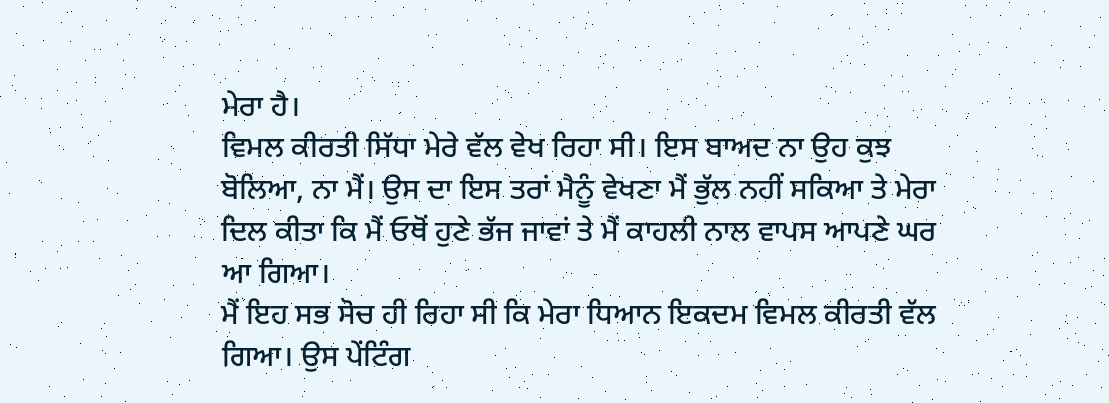ਮੇਰਾ ਹੈ।
ਵਿਮਲ ਕੀਰਤੀ ਸਿੱਧਾ ਮੇਰੇ ਵੱਲ ਵੇਖ ਰਿਹਾ ਸੀ। ਇਸ ਬਾਅਦ ਨਾ ਉਹ ਕੁਝ ਬੋਲਿਆ, ਨਾ ਮੈਂ। ਉਸ ਦਾ ਇਸ ਤਰਾਂ ਮੈਨੂੰ ਵੇਖਣਾ ਮੈਂ ਭੁੱਲ ਨਹੀਂ ਸਕਿਆ ਤੇ ਮੇਰਾ ਦਿਲ ਕੀਤਾ ਕਿ ਮੈਂ ਓਥੋਂ ਹੁਣੇ ਭੱਜ ਜਾਵਾਂ ਤੇ ਮੈਂ ਕਾਹਲੀ ਨਾਲ ਵਾਪਸ ਆਪਣੇ ਘਰ ਆ ਗਿਆ।
ਮੈਂ ਇਹ ਸਭ ਸੋਚ ਹੀ ਰਿਹਾ ਸੀ ਕਿ ਮੇਰਾ ਧਿਆਨ ਇਕਦਮ ਵਿਮਲ ਕੀਰਤੀ ਵੱਲ ਗਿਆ। ਉਸ ਪੇਂਟਿੰਗ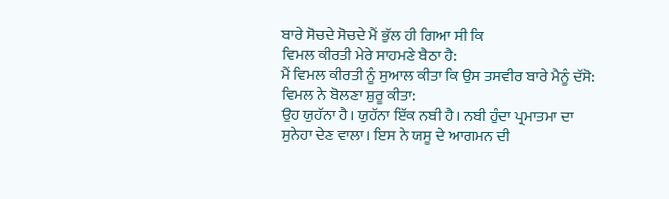ਬਾਰੇ ਸੋਚਦੇ ਸੋਚਦੇ ਮੈਂ ਭੁੱਲ ਹੀ ਗਿਆ ਸੀ ਕਿ
ਵਿਮਲ ਕੀਰਤੀ ਮੇਰੇ ਸਾਹਮਣੇ ਬੈਠਾ ਹੈ:
ਮੈਂ ਵਿਮਲ ਕੀਰਤੀ ਨੂੰ ਸੁਆਲ ਕੀਤਾ ਕਿ ਉਸ ਤਸਵੀਰ ਬਾਰੇ ਮੈਨੂੰ ਦੱਸੋ:
ਵਿਮਲ ਨੇ ਬੋਲਣਾ ਸ਼ੁਰੂ ਕੀਤਾ:
ਉਹ ਯੁਹੱਨਾ ਹੈ। ਯੁਹੱਨਾ ਇੱਕ ਨਬੀ ਹੈ। ਨਬੀ ਹੁੰਦਾ ਪ੍ਰਮਾਤਮਾ ਦਾ ਸੁਨੇਹਾ ਦੇਣ ਵਾਲਾ। ਇਸ ਨੇ ਯਸੂ ਦੇ ਆਗਮਨ ਦੀ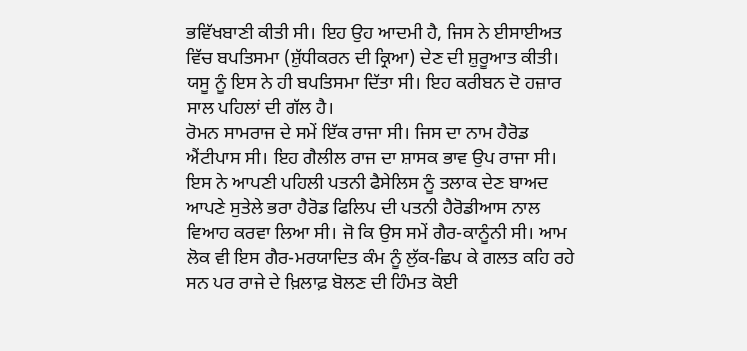ਭਵਿੱਖਬਾਣੀ ਕੀਤੀ ਸੀ। ਇਹ ਉਹ ਆਦਮੀ ਹੈ, ਜਿਸ ਨੇ ਈਸਾਈਅਤ ਵਿੱਚ ਬਪਤਿਸਮਾ (ਸ਼ੁੱਧੀਕਰਨ ਦੀ ਕ੍ਰਿਆ) ਦੇਣ ਦੀ ਸ਼ੁਰੂਆਤ ਕੀਤੀ। ਯਸੂ ਨੂੰ ਇਸ ਨੇ ਹੀ ਬਪਤਿਸਮਾ ਦਿੱਤਾ ਸੀ। ਇਹ ਕਰੀਬਨ ਦੋ ਹਜ਼ਾਰ ਸਾਲ ਪਹਿਲਾਂ ਦੀ ਗੱਲ ਹੈ।
ਰੋਮਨ ਸਾਮਰਾਜ ਦੇ ਸਮੇਂ ਇੱਕ ਰਾਜਾ ਸੀ। ਜਿਸ ਦਾ ਨਾਮ ਹੈਰੋਡ ਐਂਟੀਪਾਸ ਸੀ। ਇਹ ਗੈਲੀਲ ਰਾਜ ਦਾ ਸ਼ਾਸਕ ਭਾਵ ਉਪ ਰਾਜਾ ਸੀ। ਇਸ ਨੇ ਆਪਣੀ ਪਹਿਲੀ ਪਤਨੀ ਫੈਸੇਲਿਸ ਨੂੰ ਤਲਾਕ ਦੇਣ ਬਾਅਦ ਆਪਣੇ ਸੁਤੇਲੇ ਭਰਾ ਹੈਰੋਡ ਫਿਲਿਪ ਦੀ ਪਤਨੀ ਹੈਰੋਡੀਆਸ ਨਾਲ ਵਿਆਹ ਕਰਵਾ ਲਿਆ ਸੀ। ਜੋ ਕਿ ਉਸ ਸਮੇਂ ਗੈਰ-ਕਾਨੂੰਨੀ ਸੀ। ਆਮ ਲੋਕ ਵੀ ਇਸ ਗੈਰ-ਮਰਯਾਦਿਤ ਕੰਮ ਨੂੰ ਲੁੱਕ-ਛਿਪ ਕੇ ਗਲਤ ਕਹਿ ਰਹੇ ਸਨ ਪਰ ਰਾਜੇ ਦੇ ਖ਼ਿਲਾਫ਼ ਬੋਲਣ ਦੀ ਹਿੰਮਤ ਕੋਈ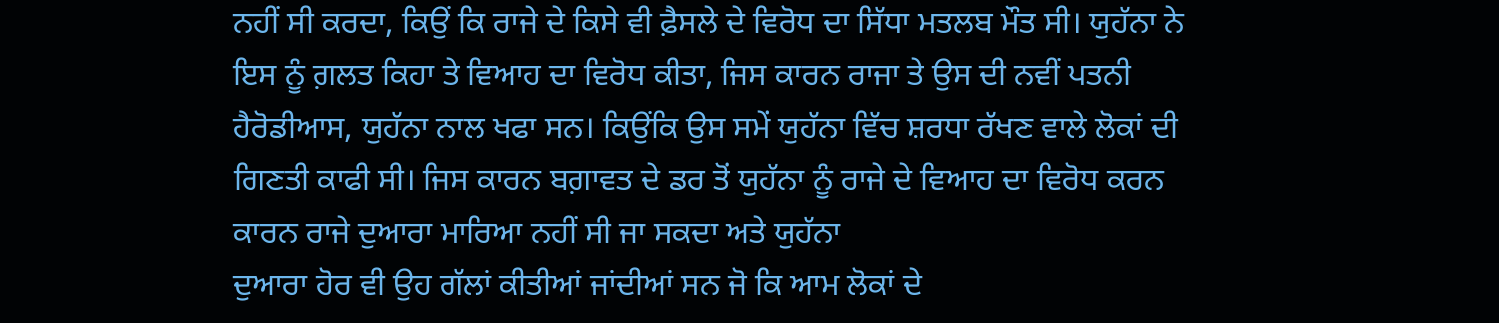ਨਹੀਂ ਸੀ ਕਰਦਾ, ਕਿਉਂ ਕਿ ਰਾਜੇ ਦੇ ਕਿਸੇ ਵੀ ਫ਼ੈਸਲੇ ਦੇ ਵਿਰੋਧ ਦਾ ਸਿੱਧਾ ਮਤਲਬ ਮੌਤ ਸੀ। ਯੁਹੱਨਾ ਨੇ ਇਸ ਨੂੰ ਗ਼ਲਤ ਕਿਹਾ ਤੇ ਵਿਆਹ ਦਾ ਵਿਰੋਧ ਕੀਤਾ, ਜਿਸ ਕਾਰਨ ਰਾਜਾ ਤੇ ਉਸ ਦੀ ਨਵੀਂ ਪਤਨੀ ਹੈਰੋਡੀਆਸ, ਯੁਹੱਨਾ ਨਾਲ ਖਫਾ ਸਨ। ਕਿਉਂਕਿ ਉਸ ਸਮੇਂ ਯੁਹੱਨਾ ਵਿੱਚ ਸ਼ਰਧਾ ਰੱਖਣ ਵਾਲੇ ਲੋਕਾਂ ਦੀ ਗਿਣਤੀ ਕਾਫੀ ਸੀ। ਜਿਸ ਕਾਰਨ ਬਗ਼ਾਵਤ ਦੇ ਡਰ ਤੋਂ ਯੁਹੱਨਾ ਨੂੰ ਰਾਜੇ ਦੇ ਵਿਆਹ ਦਾ ਵਿਰੋਧ ਕਰਨ ਕਾਰਨ ਰਾਜੇ ਦੁਆਰਾ ਮਾਰਿਆ ਨਹੀਂ ਸੀ ਜਾ ਸਕਦਾ ਅਤੇ ਯੁਹੱਨਾ
ਦੁਆਰਾ ਹੋਰ ਵੀ ਉਹ ਗੱਲਾਂ ਕੀਤੀਆਂ ਜਾਂਦੀਆਂ ਸਨ ਜੋ ਕਿ ਆਮ ਲੋਕਾਂ ਦੇ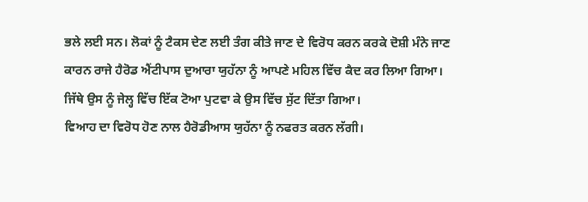ਭਲੇ ਲਈ ਸਨ। ਲੋਕਾਂ ਨੂੰ ਟੈਕਸ ਦੇਣ ਲਈ ਤੰਗ ਕੀਤੇ ਜਾਣ ਦੇ ਵਿਰੋਧ ਕਰਨ ਕਰਕੇ ਦੋਸ਼ੀ ਮੰਨੇ ਜਾਣ ਕਾਰਨ ਰਾਜੇ ਹੈਰੋਡ ਐਂਟੀਪਾਸ ਦੁਆਰਾ ਯੁਹੱਨਾ ਨੂੰ ਆਪਣੇ ਮਹਿਲ ਵਿੱਚ ਕੈਦ ਕਰ ਲਿਆ ਗਿਆ। ਜਿੱਥੇ ਉਸ ਨੂੰ ਜੇਲ੍ਹ ਵਿੱਚ ਇੱਕ ਟੋਆ ਪੁਟਵਾ ਕੇ ਉਸ ਵਿੱਚ ਸੁੱਟ ਦਿੱਤਾ ਗਿਆ।
ਵਿਆਹ ਦਾ ਵਿਰੋਧ ਹੋਣ ਨਾਲ ਹੈਰੋਡੀਆਸ ਯੁਹੱਨਾ ਨੂੰ ਨਫਰਤ ਕਰਨ ਲੱਗੀ।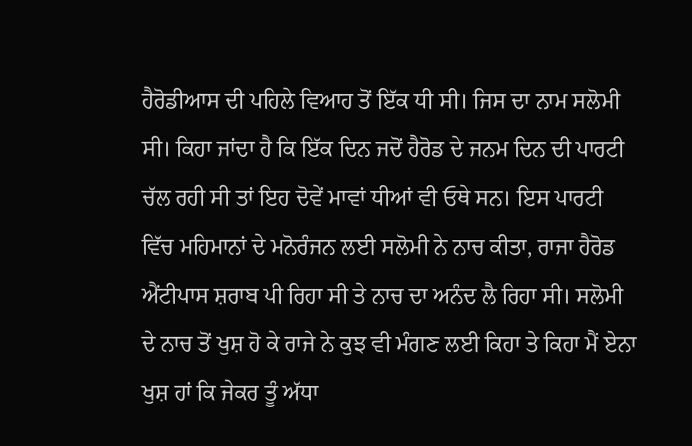ਹੈਰੋਡੀਆਸ ਦੀ ਪਹਿਲੇ ਵਿਆਹ ਤੋਂ ਇੱਕ ਧੀ ਸੀ। ਜਿਸ ਦਾ ਨਾਮ ਸਲੋਮੀ ਸੀ। ਕਿਹਾ ਜਾਂਦਾ ਹੈ ਕਿ ਇੱਕ ਦਿਨ ਜਦੋਂ ਹੈਰੋਡ ਦੇ ਜਨਮ ਦਿਨ ਦੀ ਪਾਰਟੀ ਚੱਲ ਰਹੀ ਸੀ ਤਾਂ ਇਹ ਦੋਵੇਂ ਮਾਵਾਂ ਧੀਆਂ ਵੀ ਓਥੇ ਸਨ। ਇਸ ਪਾਰਟੀ ਵਿੱਚ ਮਹਿਮਾਨਾਂ ਦੇ ਮਨੋਰੰਜਨ ਲਈ ਸਲੋਮੀ ਨੇ ਨਾਚ ਕੀਤਾ, ਰਾਜਾ ਹੈਰੋਡ ਐਂਟੀਪਾਸ ਸ਼ਰਾਬ ਪੀ ਰਿਹਾ ਸੀ ਤੇ ਨਾਚ ਦਾ ਅਨੰਦ ਲੈ ਰਿਹਾ ਸੀ। ਸਲੋਮੀ ਦੇ ਨਾਚ ਤੋਂ ਖੁਸ਼ ਹੋ ਕੇ ਰਾਜੇ ਨੇ ਕੁਝ ਵੀ ਮੰਗਣ ਲਈ ਕਿਹਾ ਤੇ ਕਿਹਾ ਮੈਂ ਏਨਾ ਖੁਸ਼ ਹਾਂ ਕਿ ਜੇਕਰ ਤੂੰ ਅੱਧਾ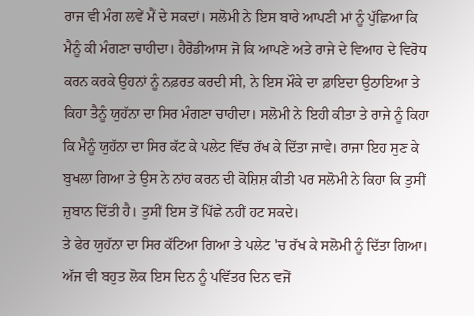ਰਾਜ ਵੀ ਮੰਗ ਲਵੇਂ ਮੈਂ ਦੇ ਸਕਦਾਂ। ਸਲੋਮੀ ਨੇ ਇਸ ਬਾਰੇ ਆਪਣੀ ਮਾਂ ਨੂੰ ਪੁੱਛਿਆ ਕਿ ਮੈਨੂੰ ਕੀ ਮੰਗਣਾ ਚਾਹੀਦਾ। ਹੈਰੋਡੀਆਸ ਜੋ ਕਿ ਆਪਣੇ ਅਤੇ ਰਾਜੇ ਦੇ ਵਿਆਹ ਦੇ ਵਿਰੋਧ ਕਰਨ ਕਰਕੇ ਉਹਨਾਂ ਨੂੰ ਨਫ਼ਰਤ ਕਰਦੀ ਸੀ, ਨੇ ਇਸ ਮੌਕੇ ਦਾ ਫ਼ਾਇਦਾ ਉਠਾਇਆ ਤੇ ਕਿਹਾ ਤੈਨੂੰ ਯੁਹੱਨਾ ਦਾ ਸਿਰ ਮੰਗਣਾ ਚਾਹੀਦਾ। ਸਲੋਮੀ ਨੇ ਇਹੀ ਕੀਤਾ ਤੇ ਰਾਜੇ ਨੂੰ ਕਿਹਾ ਕਿ ਮੈਨੂੰ ਯੁਹੱਨਾ ਦਾ ਸਿਰ ਕੱਟ ਕੇ ਪਲੇਟ ਵਿੱਚ ਰੱਖ ਕੇ ਦਿੱਤਾ ਜਾਵੇ। ਰਾਜਾ ਇਹ ਸੁਣ ਕੇ ਬੁਖਲਾ ਗਿਆ ਤੇ ਉਸ ਨੇ ਨਾਂਹ ਕਰਨ ਦੀ ਕੋਸ਼ਿਸ਼ ਕੀਤੀ ਪਰ ਸਲੋਮੀ ਨੇ ਕਿਹਾ ਕਿ ਤੁਸੀਂ ਜ਼ੁਬਾਨ ਦਿੱਤੀ ਹੈ। ਤੁਸੀਂ ਇਸ ਤੋਂ ਪਿੱਛੇ ਨਹੀਂ ਹਟ ਸਕਦੇ।
ਤੇ ਫੇਰ ਯੁਹੱਨਾ ਦਾ ਸਿਰ ਕੱਟਿਆ ਗਿਆ ਤੇ ਪਲੇਟ 'ਚ ਰੱਖ ਕੇ ਸਲੋਮੀ ਨੂੰ ਦਿੱਤਾ ਗਿਆ।
ਅੱਜ ਵੀ ਬਹੁਤ ਲੋਕ ਇਸ ਦਿਨ ਨੂੰ ਪਵਿੱਤਰ ਦਿਨ ਵਜੋਂ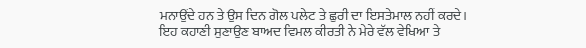ਮਨਾਉਂਦੇ ਹਨ ਤੇ ਉਸ ਦਿਨ ਗੋਲ ਪਲੇਟ ਤੇ ਛੁਰੀ ਦਾ ਇਸਤੇਮਾਲ ਨਹੀਂ ਕਰਦੇ।
ਇਹ ਕਹਾਣੀ ਸੁਣਾਉਣ ਬਾਅਦ ਵਿਮਲ ਕੀਰਤੀ ਨੇ ਮੇਰੇ ਵੱਲ ਵੇਖਿਆ ਤੇ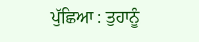ਪੁੱਛਿਆ : ਤੁਹਾਨੂੰ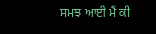ਸਮਝ ਆਈ ਮੈਂ ਕੀ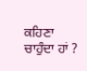ਕਹਿਣਾ ਚਾਹੁੰਦਾ ਹਾਂ ?